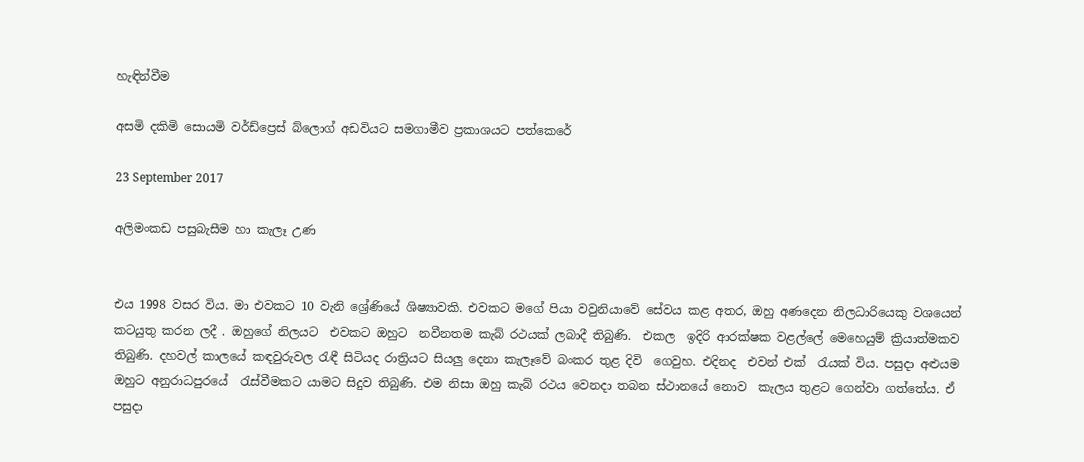හැඳින්වීම

අසමි දකිමි සොයමි වර්ඩ්ප්‍රෙස් බ්ලොග් අඩවියට සමගාමීව ප්‍රකාශයට පත්කෙරේ

23 September 2017

අලිමංකඩ පසුබැසීම හා කැලෑ උණ


එය 1998 වසර විය. මා එවකට 10 වැනි ශ්‍රේණියේ ශිෂ්‍යාවකි. එවකට මගේ පියා වවුනියාවේ සේවය කළ අතර, ඔහු අණදෙන නිලධාරියෙකු වශයෙන් කටයුතු කරන ලදී . ඔහුගේ නිලයට  එවකට ඔහුට  නවීනතම කැබ් රථයක් ලබාදී තිබුණි.  එකල  ඉදිරි ආරක්ෂක වළල්ලේ මෙහෙයුම් ක්‍රියාත්මකව තිබුණි. දහවල් කාලයේ කඳවුරුවල රැඳී සිටියද රාත්‍රියට සියලු දෙනා කැලෑවේ බංකර තුළ දිවි  ගෙවුහ. එදිනද  එවන් එක්  රැයක් විය. පසුදා අළුයම ඔහුට අනුරාධපුරයේ  රැස්වීමකට යාමට සිදුව තිබුණි. එම නිසා ඔහු කැබ් රථය වෙනදා තබන ස්ථානයේ නොව  කැලය තුළට ගෙන්වා ගත්තේය. ඒ පසුදා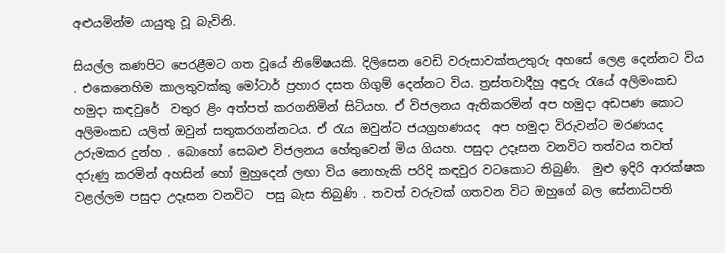අළුයමින්ම යායුතු වූ බැවිනි.

සියල්ල කණපිට පෙරළීමට ගත වූයේ නිමේෂයකි. දිලිසෙන වෙඩි වරුසාවක්තඋතුරු අහසේ ලෙළ දෙන්නට විය . එකෙනෙහිම කාලතුවක්කු මෝටාර් ප්‍රහාර දසත ගිගුම් දෙන්නට විය. ත්‍රස්තවාදීහු අඳුරු රැයේ අලිමංකඩ  හමුදා කඳවුරේ  වතුර ළිං අත්පත් කරගනිමින් සිටියහ. ඒ විජලනය ඇතිකරමින් අප හමුදා අඩපණ කොට අලිමංකඩ යලිත් ඔවුන් සතුකරගන්නටය. ඒ රැය ඔවුන්ට ජයග්‍රහණයද  අප හමුදා විරුවන්ට මරණයද උරුමකර දුන්හ . බොහෝ සෙබළු විජලනය හේතුවෙන් මිය ගියහ. පසුදා උදෑසන වනවිට තත්වය තවත් දරුණු කරමින් අහසින් හෝ මුහුදෙන් ලඟා විය නොහැකි පරිදි කඳවුර වටකොට තිබුණි.  මුළු ඉදිරි ආරක්ෂක වළල්ලම පසුදා උදෑසන වනවිට  පසු බැස තිබුණි . තවත් වරුවක් ගතවන විට ඔහුගේ බල සේනාධිපති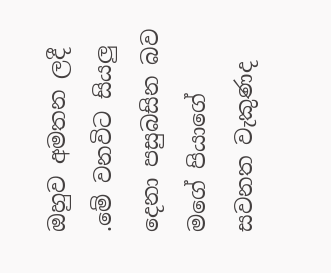ඔහුව අමතන ලදී .මේ වනවිට සියලු දෙනා පසුබසින බව මගේ පියාගේ සවනත වැකුණද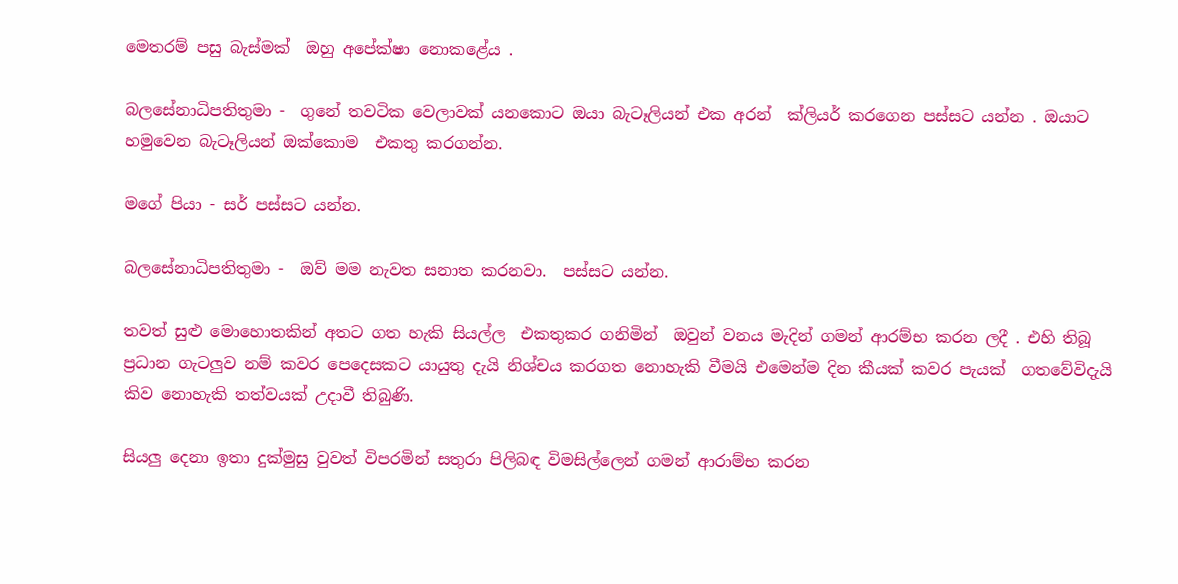මෙතරම් පසු බැස්මක්  ඔහු අපේක්ෂා නොකළේය .

බලසේනාධිපතිතුමා -  ගුනේ තවටික වෙලාවක් යනකොට ඔයා බැටෑලියන් එක අරන්  ක්ලියර් කරගෙන පස්සට යන්න . ඔයාට හමුවෙන බැටෑලියන් ඔක්කොම  එකතු කරගන්න.

මගේ පියා - සර් පස්සට යන්න.

බලසේනාධිපතිතුමා -  ඔව් මම නැවත සනාත කරනවා.  පස්සට යන්න.

තවත් සුළු මොහොතකින් අතට ගත හැකි සියල්ල  එකතුකර ගනිමින්  ඔවුන් වනය මැදින් ගමන් ආරම්භ කරන ලදී . එහි තිබූ ප්‍රධාන ගැටලුව නම් කවර පෙදෙසකට යායුතු දැයි නිශ්චය කරගත නොහැකි වීමයි එමෙන්ම දින කීයක් කවර පැයක්  ගතවේවිදැයි කිව නොහැකි තත්වයක් උදාවී තිබුණි.

සියලු දෙනා ඉතා දුක්මුසු වුවත් විපරමින් සතුරා පිලිබඳ විමසිල්ලෙන් ගමන් ආරාම්භ කරන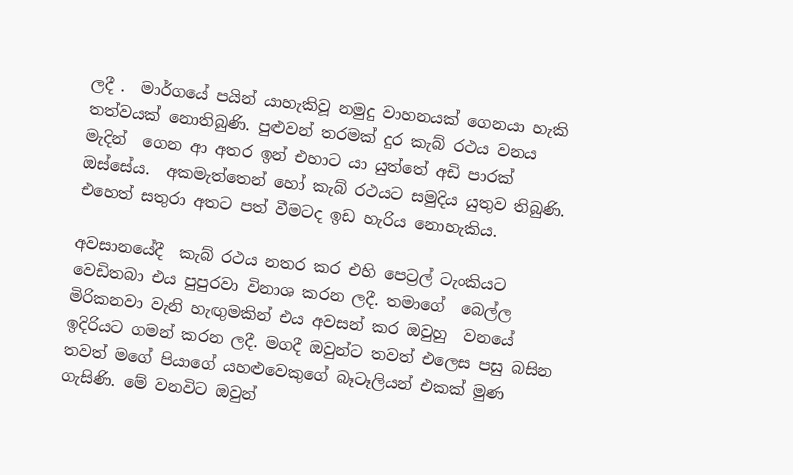ලදී .  මාර්ගයේ පයින් යාහැකිවූ නමුදු වාහනයක් ගෙනයා හැකි තත්වයක් නොතිබුණි. පුළුවන් තරමක් දුර කැබ් රථය වනය මැදින්  ගෙන ආ අතර ඉන් එහාට යා යුත්තේ අඩි පාරක් ඔස්සේය.  අකමැත්තෙන් හෝ කැබ් රථයට සමුදිය යුතුව තිබුණි. එහෙත් සතුරා අතට පත් වීමටද ඉඩ හැරිය නොහැකිය.

අවසානයේදී  කැබ් රථය නතර කර එහි පෙට්‍රල් ටැංකියට වෙඩිතබා එය පුපුරවා විනාශ කරන ලදී. තමාගේ  බෙල්ල මිරිකනවා වැනි හැඟුමකින් එය අවසන් කර ඔවුහු  වනයේ ඉදිරියට ගමන් කරන ලදී. මගදී ඔවුන්ට තවත් එලෙස පසු බසින තවත් මගේ පියාගේ යහළුවෙකුගේ බෑටෑලියන් එකක් මුණ ගැසිණි. මේ වනවිට ඔවුන්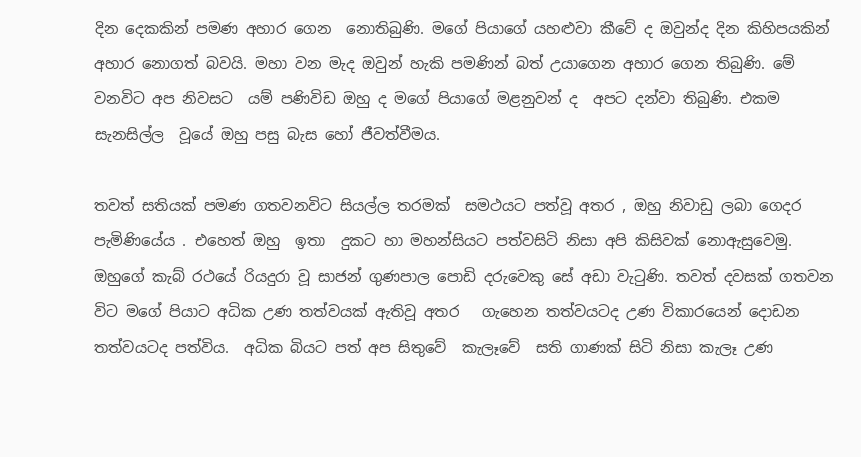දින දෙකකින් පමණ අහාර ගෙන  නොතිබුණි. මගේ පියාගේ යහළුවා කීවේ ද ඔවුන්ද දින කිහිපයකින් අහාර නොගත් බවයි. මහා වන මැද ඔවුන් හැකි පමණින් බත් උයාගෙන අහාර ගෙන තිබුණි. මේ වනවිට අප නිවසට  යම් පණිවිඩ ඔහු ද මගේ පියාගේ මළනුවන් ද  අපට දන්වා තිබුණි. එකම සැනසිල්ල  වූයේ ඔහු පසු බැස හෝ ජීවත්වීමය.

තවත් සතියක් පමණ ගතවනවිට සියල්ල තරමක්  සමථයට පත්වූ අතර , ඔහු නිවාඩු ලබා ගෙදර පැමිණියේය . එහෙත් ඔහු  ඉතා  දුකට හා මහන්සියට පත්වසිටි නිසා අපි කිසිවක් නොඇසුවෙමු.   ඔහුගේ කැබ් රථයේ රියදුරා වූ සාජන් ගුණපාල පොඩි දරුවෙකු සේ අඩා වැටුණි. තවත් දවසක් ගතවන විට මගේ පියාට අධික උණ තත්වයක් ඇතිවූ අතර   ගැහෙන තත්වයටද උණ විකාරයෙන් දොඩන තත්වයටද පත්විය.  අධික බියට පත් අප සිතුවේ  කැලෑවේ  සති ගාණක් සිටි නිසා කැලෑ උණ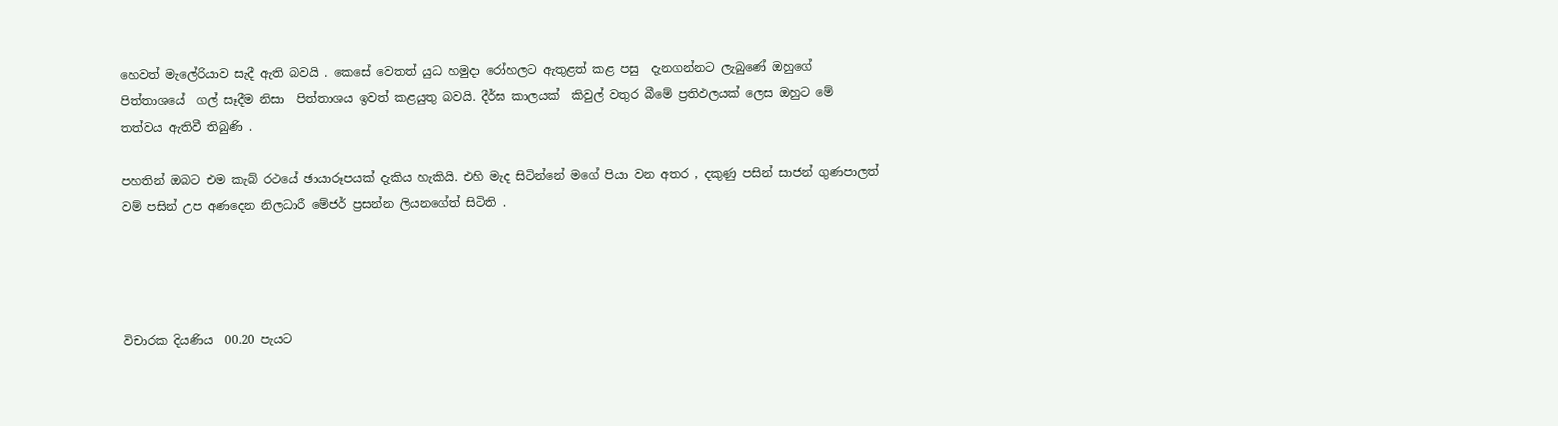හෙවත් මැලේරියාව සැදී ඇති බවයි . කෙසේ වෙතත් යුධ හමුදා රෝහලට ඇතුළත් කළ පසු  දැනගන්නට ලැබුණේ ඔහුගේ පිත්තාශයේ  ගල් සෑදීම නිසා  පිත්තාශය ඉවත් කළයුතු බවයි. දීර්ඝ කාලයක්  කිවුල් වතුර බීමේ ප්‍රතිඵලයක් ලෙස ඔහුට මේ තත්වය ඇතිවී තිබුණි .

පහතින් ඔබට එම කැබ් රථයේ ඡායාරූපයක් දැකිය හැකියි. එහි මැද සිටින්නේ මගේ පියා වන අතර , දකුණු පසින් සාජන් ගුණපාලත්  වම් පසින් උප අණදෙන නිලධාරී මේජර් ප්‍රසන්න ලියනගේත් සිටිති .




විචාරක දියණිය  00.20 පැයට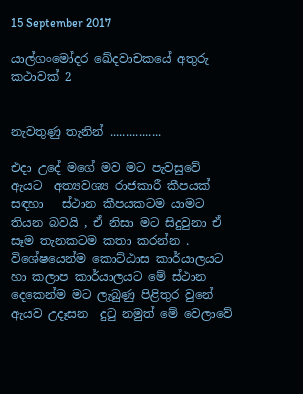15 September 2017

යාල්ගංමෝදර ඛේදවාචකයේ අතුරු කථාවක් 2


නැවතුණු තැනින් ................

එදා උදේ මගේ මව මට පැවසුවේ ඇයට  අත්‍යවශ්‍ය රාජකාරී කීපයක්  සඳහා   ස්ථාන කීපයකටම යාම‍ට තියන බවයි , ඒ නිසා මට සිදුවුනා ඒ සෑම තැනකටම කතා කරන්න . විශේෂයෙන්ම කොට්ඨාස කාර්යාලයට හා කලාප කාර්යාලයට මේ ස්ථාන දෙකෙන්ම මට ලැබුණු පිළිතුර වුනේ  ඇයව උදෑසන  දුටු නමුත් මේ වෙලාවේ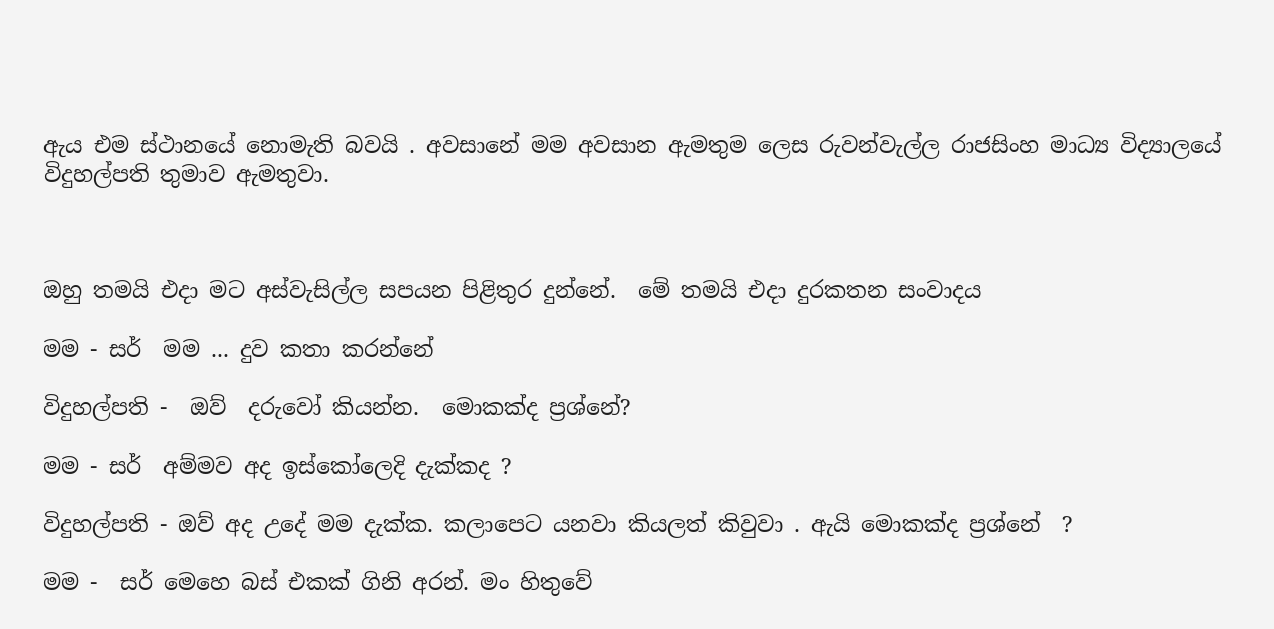ඇය එම ස්ථානයේ නොමැති බවයි . අවසානේ මම අවසාන ඇමතුම ලෙස රුවන්වැල්ල රාජසිංහ මාධ්‍ය විද්‍යාලයේ විදුහල්පති තුමාව ඇමතුවා.



ඔහු තමයි එදා මට අස්වැසිල්ල සපයන පිළිතුර දුන්නේ.  මේ තමයි එදා දුරකතන සංවාදය

මම - සර්  මම ... දුව කතා කරන්නේ

විදුහල්පති -  ඔව්  දරුවෝ කියන්න.  මොකක්ද ප්‍රශ්නේ?

මම - සර්  අම්මව අද ඉස්කෝලෙදි දැක්කද ?

විදුහල්පති - ඔව් අද උදේ මම දැක්ක. කලාපෙට යනවා කියලත් කිවුවා . ඇයි මොකක්ද ප්‍රශ්නේ  ?

මම -  සර් මෙහෙ බස් එකක් ගිනි අරන්. මං හිතුවේ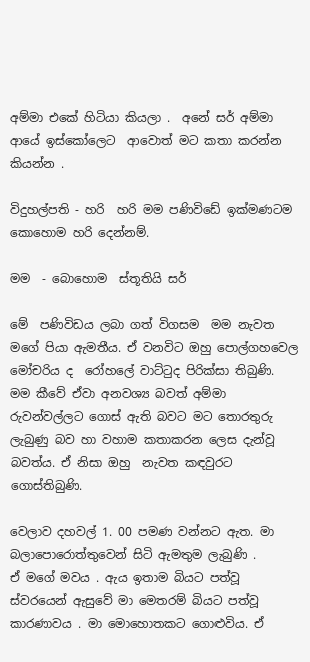අම්මා එකේ හිටියා කියලා .  අනේ සර් අම්මා ආයේ ඉස්කෝලෙට  ආවොත් මට කතා කරන්න කියන්න .

විදුහල්පති - හරි  හරි මම පණිවිඩේ ඉක්මණටම  කොහොම හරි දෙන්නම්.

මම  - බොහොම  ස්තූතියි සර්

මේ  පණිවිඩය ලබා ගත් විගසම  මම නැවත මගේ පියා ඇමතීය. ඒ වනවිට ඔහු පොල්ගහවෙල මෝචරිය ද  රෝහලේ වාට්ටුද පිරික්සා තිබුණි. මම කීවේ ඒවා අනවශ්‍ය බවත් අම්මා රුවන්වල්ලට ගොස් ඇති බවට මට තොරතුරු ලැබුණු බව හා වහාම කතාකරන ලෙස දැන්වූ බවත්ය. ඒ නිසා ඔහු  නැවත කඳවුරට ගොස්තිබුණි.

වෙලාව දහවල් 1. 00 පමණ වන්නට ඇත. මා බලාපොරොත්තුවෙන් සිටි ඇමතුම ලැබුණි .
ඒ මගේ මවය . ඇය ඉතාම බියට පත්වූ ස්වරයෙන් ඇසුවේ මා මෙතරම් බියට පත්වූ කාරණාවය . මා මොහොතකට ගොළුවිය. ඒ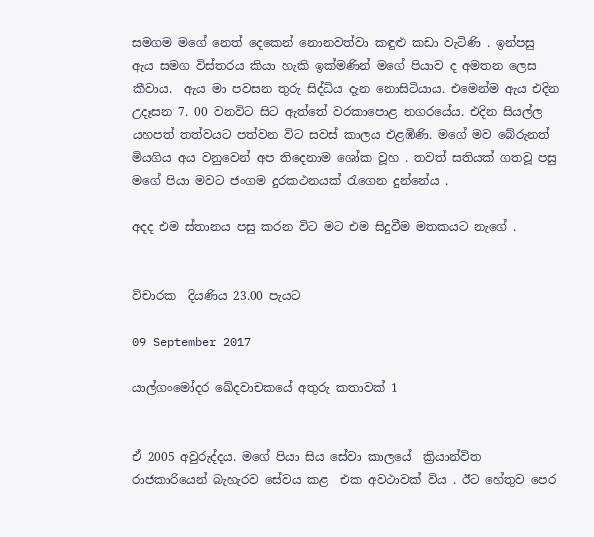සමගම මගේ නෙත් දෙකෙන් නොනවත්වා කඳුළු කඩා වැටිණි . ඉන්පසු ඇය සමග විස්තරය කියා හැකි ඉක්මණින් මගේ පියාව ද අමතන ලෙස කීවාය.  ඇය මා පවසන තුරු සිද්ධිය දැන නොසිටියාය. එමෙන්ම ඇය එදින උදෑසන 7. 00 වනවිට සිට ඇත්තේ වරකාපොළ නගරයේය. එදින සියල්ල යහපත් තත්වයට පත්වන විට සවස් කාලය එළඹිණි. මගේ මව බේරුනත් මියගිය අය වනුවෙන් අප තිදෙනාම ශෝක වූහ . තවත් සතියක් ගතවූ පසු මගේ පියා මවට ජංගම දුරකථනයක් රැගෙන දුන්නේය .

අදද එම ස්තානය පසු කරන විට මට එම සිදුවීම මතකයට නැගේ .


විචාරක  දියණිය 23.00 පැයට

09 September 2017

යාල්ගංමෝදර ඛේදවාචකයේ අතුරු කතාවක් 1


ඒ 2005 අවුරුද්දය. මගේ පියා සිය සේවා කාලයේ  ක්‍රියාන්විත රාජකාරියෙන් බැහැරව සේවය කළ  එක අවථාවක් විය . ඊට හේතුව පෙර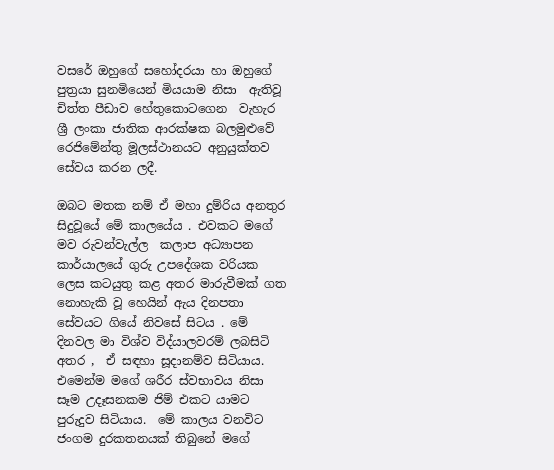වසරේ ඔහුගේ සහෝදරයා හා ඔහුගේ පුත්‍රයා සුනමියෙන් මියයාම නිසා  ඇතිවූ චිත්ත පීඩාව හේතුකොටගෙන  වැහැර  ශ්‍රී ලංකා ජාතික ආරක්ෂක බලමුළුවේ  රෙජිමේන්තු මූලස්ථානයට අනුයුක්තව සේවය කරන ලදී.

ඔබට මතක නම් ඒ මහා දුම්රිය අනතුර සිදුවූයේ මේ කාලයේය . එවකට මගේ මව රුවන්වැල්ල  කලාප අධ්‍යාපන කාර්යාලයේ ගුරු උපදේශක වරියක ලෙස කටයුතු කළ අතර මාරුවීමක් ගත නොහැකි වූ හෙයින් ඇය දිනපතා සේවයට ගියේ නිවසේ සිටය . මේ දිනවල මා විශ්ව විද්යාලවරම් ලබසිටි අතර ,  ඒ සඳහා සූදානම්ව සිටියාය. එමෙන්ම මගේ ශරීර ස්වභාවය නිසා  සෑම උදෑසනකම ජිම් එකට යාමට පුරුදුව සිටියාය.  මේ කාලය වනවිට ජංගම දුරකතනයක් තිබුනේ මගේ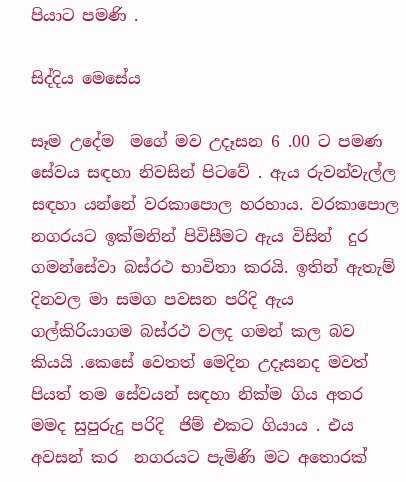පියාට පමණි .

සිද්දිය මෙසේය

සෑම උදේම  මගේ මව උදෑසන 6 .00 ට පමණ සේවය සඳහා නිවසින් පිටවේ . ඇය රුවන්වැල්ල සඳහා යන්නේ වරකාපොල හරහාය. වරකාපොල නගරයට ඉක්මනින් පිවිසීමට ඇය විසින්  දුර ගමන්සේවා බස්රථ භාවිතා කරයි. ඉතින් ඇතැම් දිනවල මා සමග පවසන පරිදි ඇය ගල්කිරියාගම බස්රථ වලද ගමන් කල බව කියයි .කෙසේ වෙතත් මෙදින උදෑසනද මවත් පියත් තම සේවයන් සඳහා නික්ම ගිය අතර මමද සුපුරුදු පරිදි  ජිම් එකට ගියාය . එය අවසන් කර  නගරයට පැමිණි මට අතොරක්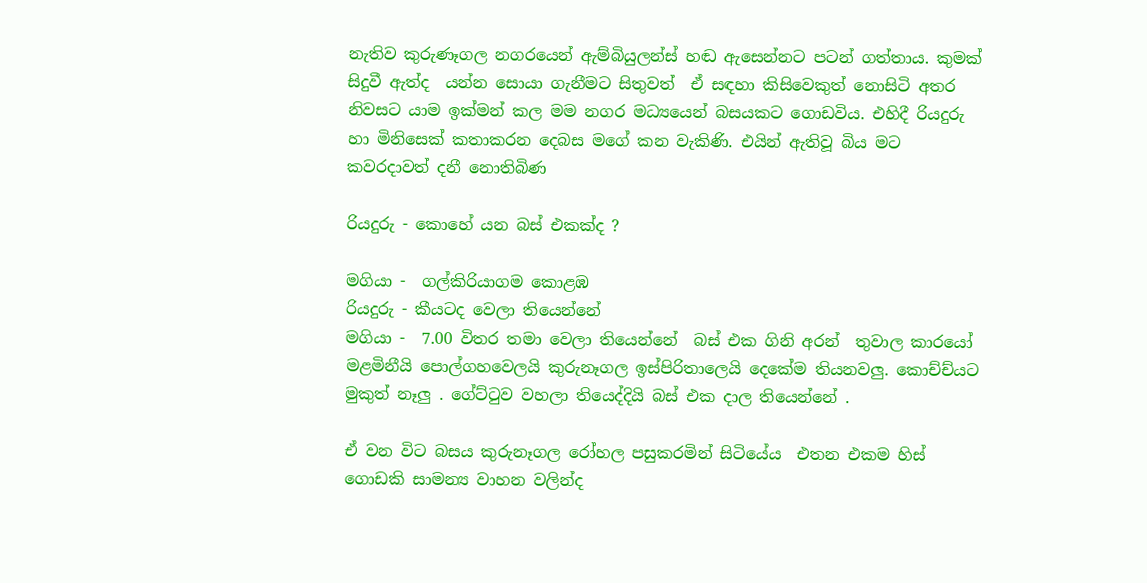නැතිව කුරුණෑගල නගරයෙන් ඇම්බියුලන්ස් හඬ ඇසෙන්නට පටන් ගත්තාය. කුමක් සිදුවී ඇත්ද  යන්න සොයා ගැනීමට සිතුවත්  ඒ සඳහා කිසිවෙකුත් නොසිටි අතර නිවසට යාම ඉක්මන් කල මම නගර මධ්‍යයෙන් බසයකට ගොඩවිය. එහිදී රියදුරු හා මිනිසෙක් කතාකරන දෙබස මගේ කන වැකිණි. එයින් ඇතිවූ බිය මට  කවරදාවත් දනී නොතිබිණ

රියදුරු - කොහේ යන බස් එකක්ද ?

මගියා -  ගල්කිරියාගම කොළඹ
රියදුරු - කීයටද වෙලා තියෙන්නේ
මගියා -  7.00 විතර තමා වෙලා තියෙන්නේ  බස් එක ගිනි අරන්  තුවාල කාරයෝ මළමිනීයි පොල්ගහවෙලයි කුරුනෑගල ඉස්පිරිතාලෙයි දෙකේම තියනවලු. කොච්ච්යට මුකුත් නෑලු . ගේට්ටුව වහලා තියෙද්දියි බස් එක දාල තියෙන්නේ .

ඒ වන විට බසය කුරුනෑගල රෝහල පසුකරමින් සිටියේය  එතන එකම හිස් ගොඩකි සාමන්‍ය වාහන වලින්ද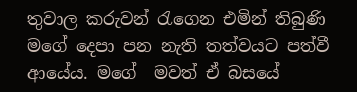තුවාල කරුවන් රැගෙන එමින් තිබුණි මගේ දෙපා පන නැති තත්වයට පත්වී ආයේය. මගේ  මවත් ඒ බසයේ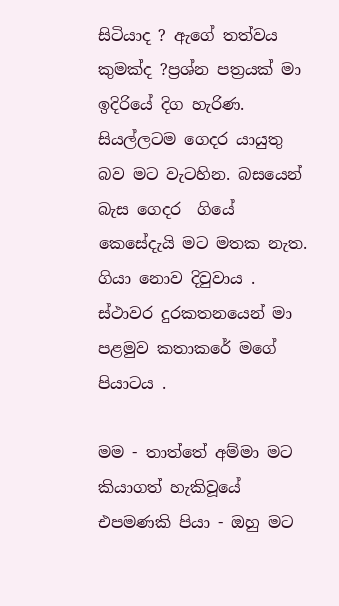සිටියාද ? ඇගේ තත්වය කුමක්ද ?ප්‍රශ්න පත්‍රයක් මා ඉදිරියේ දිග හැරිණ. සියල්ලටම ගෙදර යායුතු බව මට වැටහින. බසයෙන් බැස ගෙදර  ගියේ කෙසේදැයි මට මතක නැත. ගියා නොව දිවුවාය . ස්ථාවර දුරකතනයෙන් මා පළමුව කතාකරේ මගේ පියාටය .

මම - තාත්තේ අම්මා මට කියාගත් හැකිවූයේ  එපමණකි පියා - ඔහු මට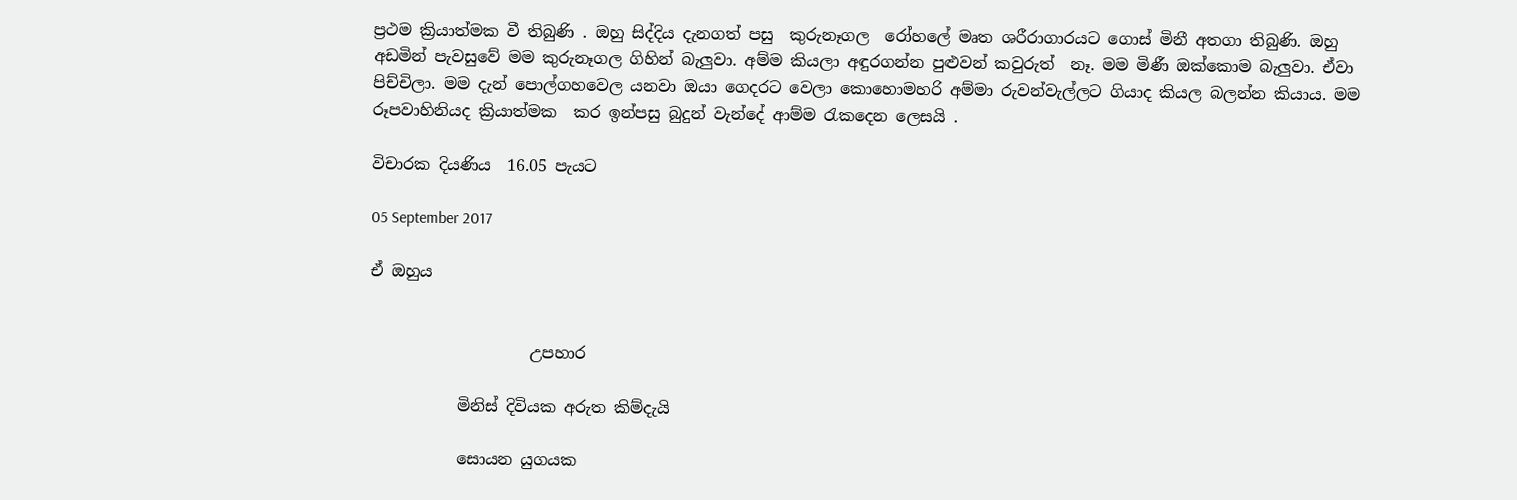ප්‍රථම ක්‍රියාත්මක වී තිබුණි . ඔහු සිද්දිය දැනගත් පසු  කුරුනෑගල  රෝහලේ මෘත ශරීරාගාරයට ගොස් මිනී අතගා තිබුණි. ඔහු අඩමින් පැවසුවේ මම කුරුනෑගල ගිහින් බැලුවා. අම්ම කියලා අඳුරගන්න පුළුවන් කවුරුත්  නෑ. මම මිණී ඔක්කොම බැලුවා. ඒවා පිච්චිලා. මම දැන් පොල්ගහවෙල යනවා ඔයා ගෙදරට වෙලා කොහොමහරි අම්මා රුවන්වැල්ලට ගියාද කියල බලන්න කියාය. මම රූපවාහිනියද ක්‍රියාත්මක  කර ඉන්පසු බුදුන් වැන්දේ ආම්ම රැකදෙන ලෙසයි .

විචාරක දියණිය  16.05 පැයට

05 September 2017

ඒ ඔහුය


                    උපහාර

           මිනිස් දිවියක අරුත කිම්දැයි

           සොයන යුගයක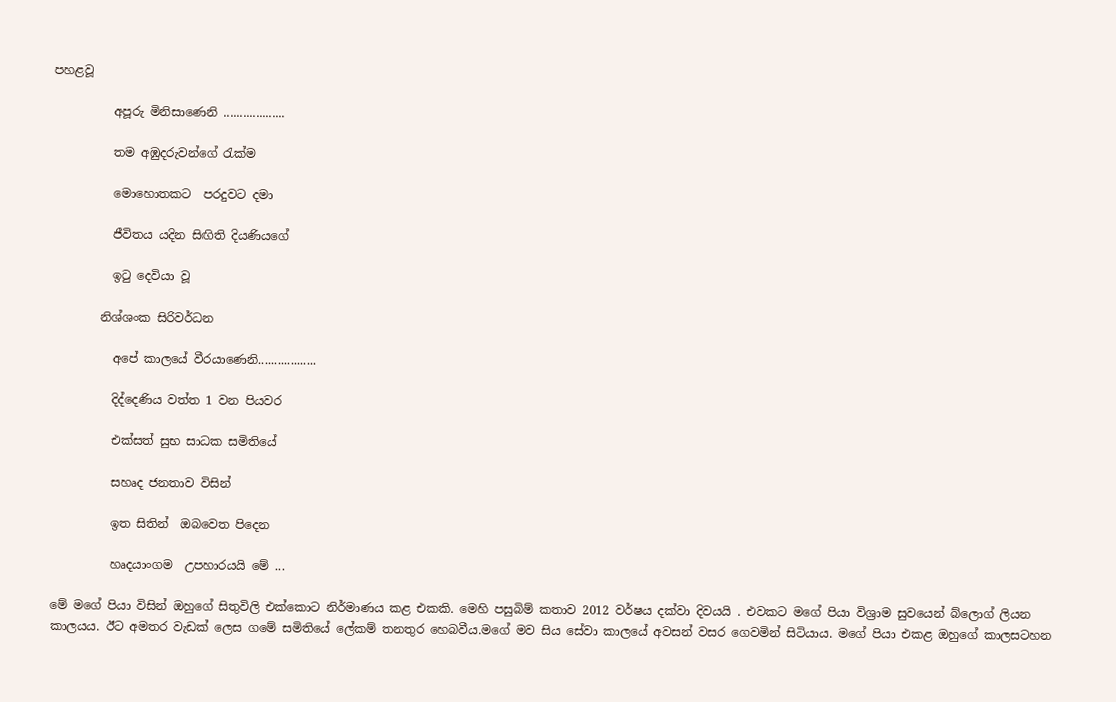පහළවූ

          අපූරු මිනිසාණෙනි ...................

          තම අඹුදරුවන්ගේ රැක්ම

          මොහොතකට  පරදුවට දමා

          ජීවිතය යදින සිඟිති දියණියගේ

          ඉටු දෙවියා වූ

        නිශ්ශංක සිරිවර්ධන

          අපේ කාලයේ වීරයාණෙනි..................

          දිද්දෙණිය වත්ත 1 වන පියවර

          එක්සත් සුභ සාධක සමිතියේ

          සහෘද ජනතාව විසින්

          ඉත සිතින්  ඔබවෙත පිදෙන

          හෘදයාංගම  උපහාරයයි මේ ...

මේ මගේ පියා විසින් ඔහුගේ සිතුවිලි එක්කොට නිර්මාණය කළ එකකි. මෙහි පසුබිම් කතාව 2012 වර්ෂය දක්වා දිවයයි . එවකට මගේ පියා විශ්‍රාම සුවයෙන් බ්ලොග් ලියන කාලයය. ඊට අමතර වැඩක් ලෙස ගමේ සමිතියේ ලේකම් තනතුර හෙබවීය.මගේ මව සිය සේවා කාලයේ අවසන් වසර ගෙවමින් සිටියාය. මගේ පියා එකළ ඔහුගේ කාලසටහන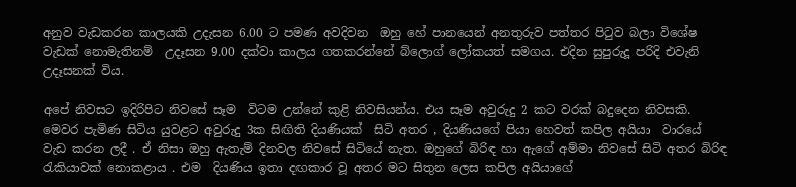අනුව වැඩකරන කාලයකි උදැසන 6.00 ට පමණ අවදිවන  ඔහු හේ පානයෙන් අනතුරුව පත්තර පිටුව බලා විශේෂ වැඩක් නොමැතිනම්  උදෑසන 9.00 දක්වා කාලය ගතකරන්නේ බ්ලොග් ලෝකයත් සමගය. එදින සුපුරුදූ පරිදි එවැනි උදෑසනක් විය.

අපේ නිවසට ඉදිරිපිට නිවසේ සෑම  විටම උන්නේ කුළි නිවසියන්ය. එය සෑම අවුරුදු 2 කට වරක් බදුදෙන නිවසකි. මෙවර පැමිණ සිටිය යුවළට අවුරුදු 3ක සිඟිති දියණියක්  සිටි අතර , දියණියගේ පියා හෙවත් කපිල අයියා  වාරයේ  වැඩ කරන ලදී . ඒ නිසා ඔහු ඇතැම් දිනවල නිවසේ සිටියේ නැත. ඔහුගේ බිරිඳ හා ඇගේ අම්මා නිවසේ සිටි අතර බිරිඳ රැකියාවක් නොකළාය . එම  දියණිය ඉතා දඟකාර වූ අතර මට සිතුන ලෙස කපිල අයියාගේ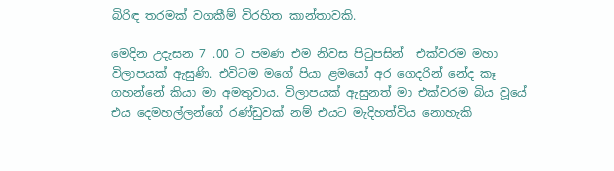බිරිඳ තරමක් වගකීම් විරහිත කාන්තාවකි.

මෙදින උදැසන 7 .00 ට පමණ එම නිවස පිටුපසින්  එක්වරම මහා විලාපයක් ඇසුණි. එවිටම මගේ පියා ළමයෝ අර ගෙදරින් නේද කෑ ගහන්නේ කියා මා අමතුවාය. විලාපයක් ඇසුනත් මා එක්වරම බිය වූයේ එය දෙමහල්ලන්ගේ රණ්ඩුවක් නම් එයට මැදිහත්විය නොහැකි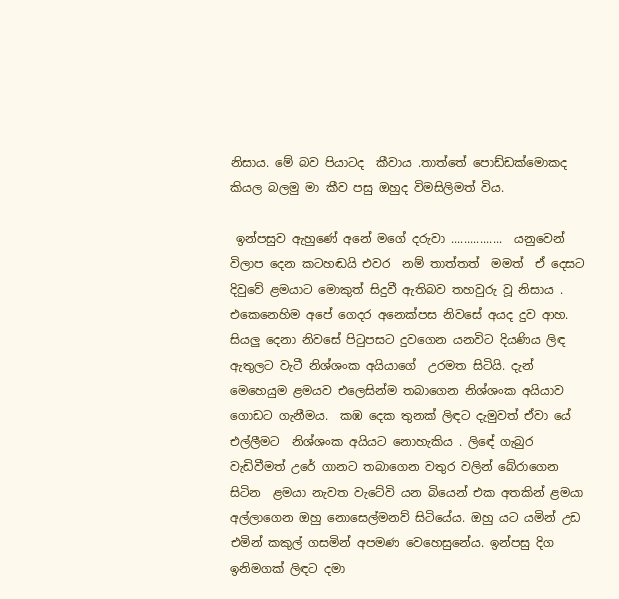නිසාය. මේ බව පියාටද  කීවාය .තාත්තේ පොඩ්ඩක්මොකද කියල බලමු මා කීව පසු ඔහුද විමසිලිමත් විය.

 ඉන්පසුව ඇහුණේ අනේ මගේ දරුවා ................  යනුවෙන් විලාප දෙන කටහඬයි එවර  නම් තාත්තත්  මමත්  ඒ දෙසට දිවුවේ ළමයාට මොකුත් සිදුවී ඇතිබව තහවුරු වූ නිසාය . එකෙනෙහිම අපේ ගෙදර අනෙක්පස නිවසේ අයද දුව ආහ. සියලු දෙනා නිවසේ පිටුපසට දුවගෙන යනවිට දියණිය ලිඳ ඇතුලට වැටී නිශ්ශංක අයියාගේ  උරමත සිටියි. දැන් මෙහෙයුම ළමයව එලෙසින්ම තබාගෙන නිශ්ශංක අයියාව  ගොඩට ගැනීමය.  කඹ දෙක තුනක් ලිඳට දැමුවත් ඒවා යේ එල්ලීමට  නිශ්ශංක අයියට නොහැකිය . ලිඳේ ගැබුර වැඩිවීමත් උරේ ගානට තබාගෙන වතුර වලින් බේරාගෙන සිටින  ළමයා නැවත වැටේවි යන බියෙන් එක අතකින් ළමයා  අල්ලාගෙන ඔහු නොසෙල්මනව් සිටියේය. ඔහු යට යමින් උඩ එමින් කකුල් ගසමින් අපමණ වෙහෙසුනේය. ඉන්පසු දිග ඉනිමගක් ලිඳට දමා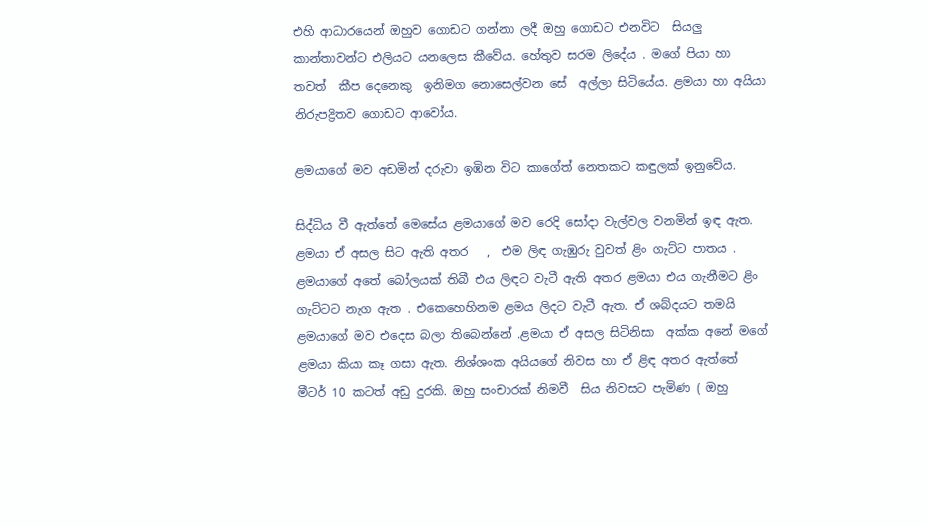එහි ආධාරයෙන් ඔහුව ගොඩට ගන්නා ලදී ඔහු ගොඩට එනවිට  සියලු කාන්තාවන්ට එලියට යනලෙස කීවේය. හේතුව සරම ලිදේය . මගේ පියා හා තවත්  කීප දෙනෙකු  ඉනිමග නොසෙල්වන සේ  අල්ලා සිටියේය. ළමයා හා අයියා නිරුපද්‍රිතව ගොඩට ආවෝය.

ළමයාගේ මව අඩමින් දරුවා ඉඹින විට කාගේත් නෙතකට කඳුලක් ඉනුවේය.

සිද්ධිය වී ඇත්තේ මෙසේය ළමයාගේ මව රෙදි සෝදා වැල්වල වනමින් ඉඳ ඇත. ළමයා ඒ අසල සිට ඇති අතර   ,  එම ලිඳ ගැඹුරු වුවත් ළිං ගැට්ට පාතය . ළමයාගේ අතේ බෝලයක් තිබී එය ලිඳට වැටී ඇති අතර ළමයා එය ගැනීමට ළිං ගැට්ටට නැග ඇත . එකෙහෙහිනම ළමය ලිදට වැටී ඇත. ඒ ශබ්දයට තමයි ළමයාගේ මව එදෙස බලා තිබෙන්නේ .ළමයා ඒ අසල සිටිනිසා  අක්ක අනේ මගේ ළමයා කියා කෑ ගසා ඇත. නිශ්ශංක අයියගේ නිවස හා ඒ ළිඳ අතර ඇත්තේ මීටර් 10 කටත් අඩු දුරකි. ඔහු සංචාරක් නිමවී  සිය නිවසට පැමිණ ( ඔහු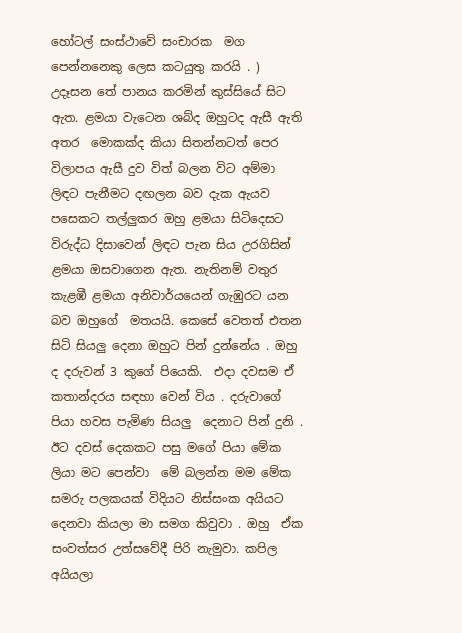හෝටල් සංස්ථාවේ සංචාරක  මග පෙන්නනෙකු ලෙස කටයුතු කරයි . ) උදෑසන තේ පානය කරමින් කුස්සියේ සිට ඇත. ළමයා වැටෙන ශබ්ද ඔහුටද ඇසී ඇති අතර  මොකක්ද කියා සිතන්නටත් පෙර විලාපය ඇසී දුව විත් බලන විට අම්මා ලිඳට පැනීමට දඟලන බව දැක ඇයව පසෙකට තල්ලුකර ඔහු ළමයා සිටිදෙසට විරුද්ධ දිසාවෙන් ලිඳට පැන සිය උරගිසින් ළමයා ඔසවාගෙන ඇත. නැතිනම් වතුර කැළඹී ළමයා අනිවාර්යයෙන් ගැඹුරට යන බව ඔහුගේ  මතයයි. කෙසේ වෙතත් එතන සිටි සියලු දෙනා ඔහුට පින් දුන්නේය . ඔහු ද දරුවන් 3 කුගේ පියෙකි.  එදා දවසම ඒ කතාන්දරය සඳහා වෙන් විය . දරුවාගේ පියා හවස පැමිණ සියලු  දෙනාට පින් දුනි . ඊට දවස් දෙකකට පසු මගේ පියා මේක ලියා මට පෙන්වා  මේ බලන්න මම මේක සමරු පලකයක් විදියට නිස්සංක අයියට දෙනවා කියලා මා සමග කිවුවා . ඔහු  ඒක සංවත්සර උත්සවේදී පිරි නැමුවා. කපිල අයියලා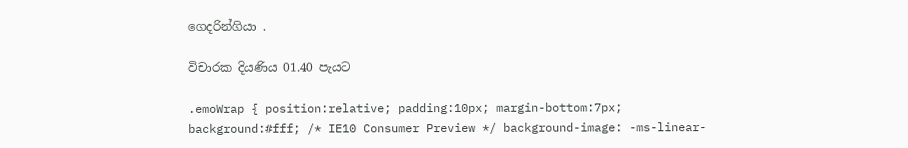ගෙදරින්ගියා .

විචාරක දියණිය 01.40 පැයට

.emoWrap { position:relative; padding:10px; margin-bottom:7px; background:#fff; /* IE10 Consumer Preview */ background-image: -ms-linear-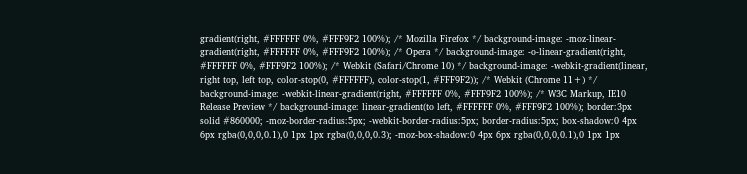gradient(right, #FFFFFF 0%, #FFF9F2 100%); /* Mozilla Firefox */ background-image: -moz-linear-gradient(right, #FFFFFF 0%, #FFF9F2 100%); /* Opera */ background-image: -o-linear-gradient(right, #FFFFFF 0%, #FFF9F2 100%); /* Webkit (Safari/Chrome 10) */ background-image: -webkit-gradient(linear, right top, left top, color-stop(0, #FFFFFF), color-stop(1, #FFF9F2)); /* Webkit (Chrome 11+) */ background-image: -webkit-linear-gradient(right, #FFFFFF 0%, #FFF9F2 100%); /* W3C Markup, IE10 Release Preview */ background-image: linear-gradient(to left, #FFFFFF 0%, #FFF9F2 100%); border:3px solid #860000; -moz-border-radius:5px; -webkit-border-radius:5px; border-radius:5px; box-shadow:0 4px 6px rgba(0,0,0,0.1),0 1px 1px rgba(0,0,0,0.3); -moz-box-shadow:0 4px 6px rgba(0,0,0,0.1),0 1px 1px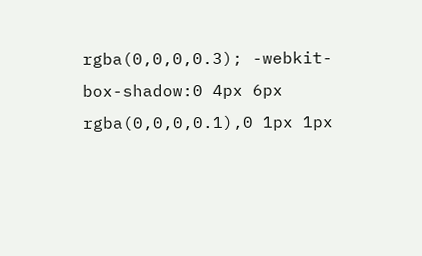rgba(0,0,0,0.3); -webkit-box-shadow:0 4px 6px rgba(0,0,0,0.1),0 1px 1px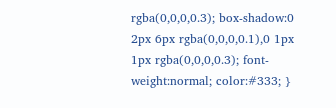rgba(0,0,0,0.3); box-shadow:0 2px 6px rgba(0,0,0,0.1),0 1px 1px rgba(0,0,0,0.3); font-weight:normal; color:#333; }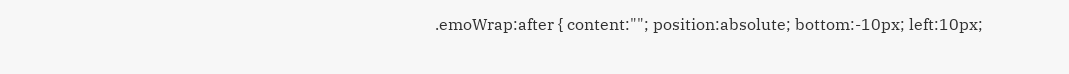.emoWrap:after { content:""; position:absolute; bottom:-10px; left:10px;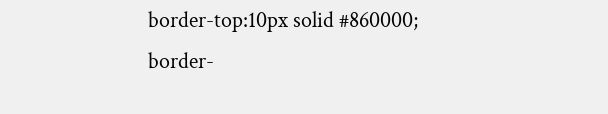border-top:10px solid #860000; border-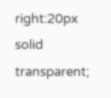right:20px solid transparent;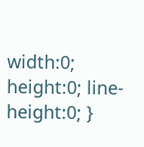width:0; height:0; line-height:0; }